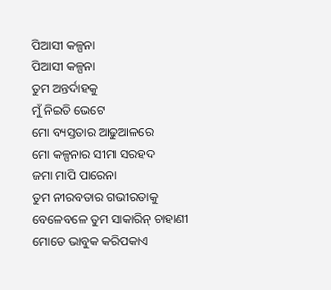ପିଆସୀ କଳ୍ପନା
ପିଆସୀ କଳ୍ପନା
ତୁମ ଅନ୍ତର୍ଦାହକୁ
ମୁଁ ନିଇତି ଭେଟେ
ମୋ ବ୍ୟସ୍ତତାର ଆଢୁଆଳରେ
ମୋ କଳ୍ପନାର ସୀମା ସରହଦ
ଜମା ମାପି ପାରେନା
ତୁମ ନୀରବତାର ଗଭୀରତାକୁ
ବେଳେବଳେ ତୁମ ସାକାରିନ୍ ଚାହାଣୀ
ମୋତେ ଭାବୁକ କରିପକାଏ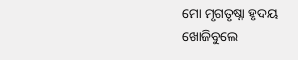ମୋ ମୃଗତୃଷ୍ନା ହୃଦୟ
ଖୋଜିବୁଲେ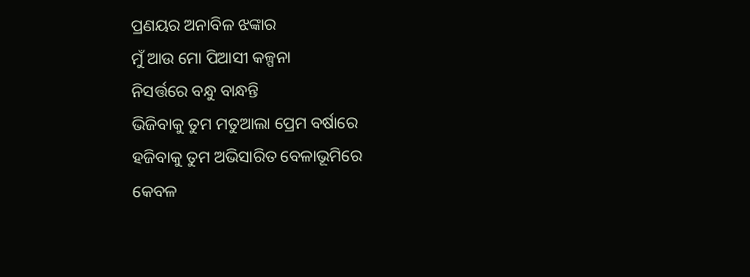ପ୍ରଣୟର ଅନାବିଳ ଝଙ୍କାର
ମୁଁ ଆଉ ମୋ ପିଆସୀ କଳ୍ପନା
ନିସର୍ତ୍ତରେ ବନ୍ଧୁ ବାନ୍ଧନ୍ତି
ଭିଜିବାକୁ ତୁମ ମତୁଆଲା ପ୍ରେମ ବର୍ଷାରେ
ହଜିବାକୁ ତୁମ ଅଭିସାରିତ ବେଳାଭୂମିରେ
କେବଳ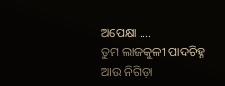ଅପେକ୍ଷା ....
ତୁମ ଲାଜକୁଳୀ ପାଦଚିହ୍ନ
ଆଉ ନିଗିଡ଼ା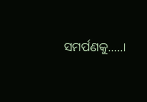ସମର୍ପଣକୁ.....।